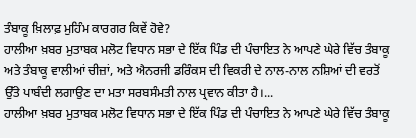ਤੰਬਾਕੂ ਖ਼ਿਲਾਫ਼ ਮੁਹਿੰਮ ਕਾਰਗਰ ਕਿਵੇਂ ਹੋਵੇ?
ਹਾਲੀਆ ਖ਼ਬਰ ਮੁਤਾਬਕ ਮਲੋਟ ਵਿਧਾਨ ਸਭਾ ਦੇ ਇੱਕ ਪਿੰਡ ਦੀ ਪੰਚਾਇਤ ਨੇ ਆਪਣੇ ਘੇਰੇ ਵਿੱਚ ਤੰਬਾਕੂ ਅਤੇ ਤੰਬਾਕੂ ਵਾਲੀਆਂ ਚੀਜ਼ਾਂ, ਅਤੇ ਐਨਰਜੀ ਡਰਿੰਕਸ ਦੀ ਵਿਕਰੀ ਦੇ ਨਾਲ-ਨਾਲ ਨਸ਼ਿਆਂ ਦੀ ਵਰਤੋਂ ਉੱਤੇ ਪਾਬੰਦੀ ਲਗਾਉਣ ਦਾ ਮਤਾ ਸਰਬਸੰਮਤੀ ਨਾਲ ਪ੍ਰਵਾਨ ਕੀਤਾ ਹੈ।...
ਹਾਲੀਆ ਖ਼ਬਰ ਮੁਤਾਬਕ ਮਲੋਟ ਵਿਧਾਨ ਸਭਾ ਦੇ ਇੱਕ ਪਿੰਡ ਦੀ ਪੰਚਾਇਤ ਨੇ ਆਪਣੇ ਘੇਰੇ ਵਿੱਚ ਤੰਬਾਕੂ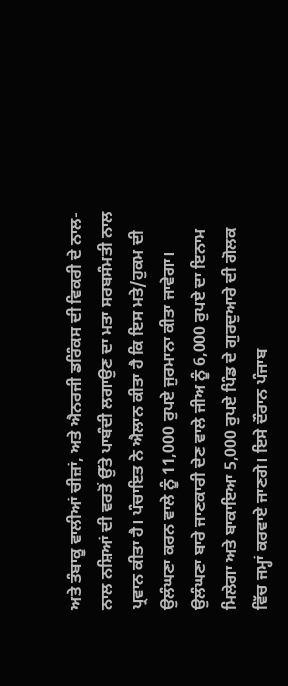ਅਤੇ ਤੰਬਾਕੂ ਵਾਲੀਆਂ ਚੀਜ਼ਾਂ, ਅਤੇ ਐਨਰਜੀ ਡਰਿੰਕਸ ਦੀ ਵਿਕਰੀ ਦੇ ਨਾਲ-ਨਾਲ ਨਸ਼ਿਆਂ ਦੀ ਵਰਤੋਂ ਉੱਤੇ ਪਾਬੰਦੀ ਲਗਾਉਣ ਦਾ ਮਤਾ ਸਰਬਸੰਮਤੀ ਨਾਲ ਪ੍ਰਵਾਨ ਕੀਤਾ ਹੈ। ਪੰਚਾਇਤ ਨੇ ਐਲਾਨ ਕੀਤਾ ਹੈ ਕਿ ਇਸ ਮਤੇ/ਹੁਕਮ ਦੀ ਉਲੰਘਣਾ ਕਰਨ ਵਾਲੇ ਨੂੰ 11,000 ਰੁਪਏ ਜੁਰਮਾਨਾ ਕੀਤਾ ਜਾਵੇਗਾ। ਉਲੰਘਣਾ ਬਾਰੇ ਜਾਣਕਾਰੀ ਦੇਣ ਵਾਲੇ ਜੀਅ ਨੂੰ 6,000 ਰੁਪਏ ਦਾ ਇਨਾਮ ਮਿਲੇਗਾ ਅਤੇ ਬਾਕਾਇਆ 5,000 ਰੁਪਏ ਪਿੰਡ ਦੇ ਗੁਰਦੁਆਰੇ ਦੀ ਗੋਲਕ ਵਿੱਚ ਜਮ੍ਹਾਂ ਕਰਵਾਏ ਜਾਣਗੇ। ਇਸੇ ਦੌਰਾਨ ਪੰਜਾਬ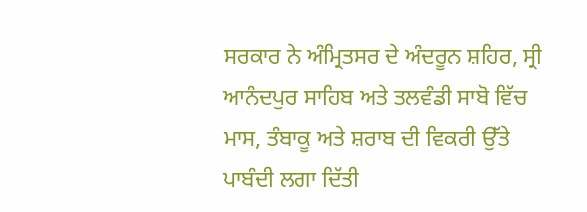ਸਰਕਾਰ ਨੇ ਅੰਮ੍ਰਿਤਸਰ ਦੇ ਅੰਦਰੂਨ ਸ਼ਹਿਰ, ਸ੍ਰੀ ਆਨੰਦਪੁਰ ਸਾਹਿਬ ਅਤੇ ਤਲਵੰਡੀ ਸਾਬੋ ਵਿੱਚ ਮਾਸ, ਤੰਬਾਕੂ ਅਤੇ ਸ਼ਰਾਬ ਦੀ ਵਿਕਰੀ ਉੱਤੇ ਪਾਬੰਦੀ ਲਗਾ ਦਿੱਤੀ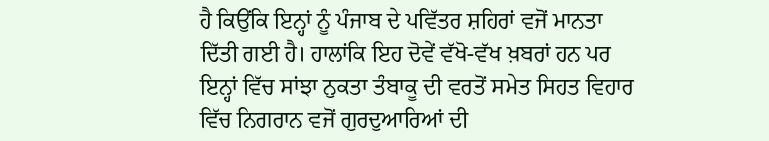ਹੈ ਕਿਉਂਕਿ ਇਨ੍ਹਾਂ ਨੂੰ ਪੰਜਾਬ ਦੇ ਪਵਿੱਤਰ ਸ਼ਹਿਰਾਂ ਵਜੋਂ ਮਾਨਤਾ ਦਿੱਤੀ ਗਈ ਹੈ। ਹਾਲਾਂਕਿ ਇਹ ਦੋਵੇਂ ਵੱਖੋ-ਵੱਖ ਖ਼ਬਰਾਂ ਹਨ ਪਰ ਇਨ੍ਹਾਂ ਵਿੱਚ ਸਾਂਝਾ ਨੁਕਤਾ ਤੰਬਾਕੂ ਦੀ ਵਰਤੋਂ ਸਮੇਤ ਸਿਹਤ ਵਿਹਾਰ ਵਿੱਚ ਨਿਗਰਾਨ ਵਜੋਂ ਗੁਰਦੁਆਰਿਆਂ ਦੀ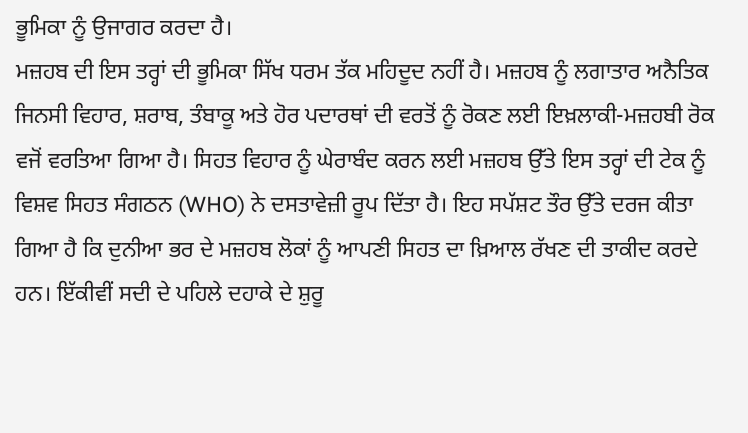ਭੂਮਿਕਾ ਨੂੰ ਉਜਾਗਰ ਕਰਦਾ ਹੈ।
ਮਜ਼ਹਬ ਦੀ ਇਸ ਤਰ੍ਹਾਂ ਦੀ ਭੂਮਿਕਾ ਸਿੱਖ ਧਰਮ ਤੱਕ ਮਹਿਦੂਦ ਨਹੀਂ ਹੈ। ਮਜ਼ਹਬ ਨੂੰ ਲਗਾਤਾਰ ਅਨੈਤਿਕ ਜਿਨਸੀ ਵਿਹਾਰ, ਸ਼ਰਾਬ, ਤੰਬਾਕੂ ਅਤੇ ਹੋਰ ਪਦਾਰਥਾਂ ਦੀ ਵਰਤੋਂ ਨੂੰ ਰੋਕਣ ਲਈ ਇਖ਼ਲਾਕੀ-ਮਜ਼ਹਬੀ ਰੋਕ ਵਜੋਂ ਵਰਤਿਆ ਗਿਆ ਹੈ। ਸਿਹਤ ਵਿਹਾਰ ਨੂੰ ਘੇਰਾਬੰਦ ਕਰਨ ਲਈ ਮਜ਼ਹਬ ਉੱਤੇ ਇਸ ਤਰ੍ਹਾਂ ਦੀ ਟੇਕ ਨੂੰ ਵਿਸ਼ਵ ਸਿਹਤ ਸੰਗਠਨ (WHO) ਨੇ ਦਸਤਾਵੇਜ਼ੀ ਰੂਪ ਦਿੱਤਾ ਹੈ। ਇਹ ਸਪੱਸ਼ਟ ਤੌਰ ਉੱਤੇ ਦਰਜ ਕੀਤਾ ਗਿਆ ਹੈ ਕਿ ਦੁਨੀਆ ਭਰ ਦੇ ਮਜ਼ਹਬ ਲੋਕਾਂ ਨੂੰ ਆਪਣੀ ਸਿਹਤ ਦਾ ਖ਼ਿਆਲ ਰੱਖਣ ਦੀ ਤਾਕੀਦ ਕਰਦੇ ਹਨ। ਇੱਕੀਵੀਂ ਸਦੀ ਦੇ ਪਹਿਲੇ ਦਹਾਕੇ ਦੇ ਸ਼ੁਰੂ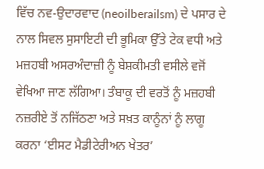ਵਿੱਚ ਨਵ-ਉਦਾਰਵਾਦ (neoilberailsm) ਦੇ ਪਸਾਰ ਦੇ ਨਾਲ ਸਿਵਲ ਸੁਸਾਇਟੀ ਦੀ ਭੂਮਿਕਾ ਉੱਤੇ ਟੇਕ ਵਧੀ ਅਤੇ ਮਜ਼ਹਬੀ ਅਸਰਅੰਦਾਜ਼ੀ ਨੂੰ ਬੇਸ਼ਕੀਮਤੀ ਵਸੀਲੇ ਵਜੋਂ ਵੇਖਿਆ ਜਾਣ ਲੱਗਿਆ। ਤੰਬਾਕੂ ਦੀ ਵਰਤੋਂ ਨੂੰ ਮਜ਼ਹਬੀ ਨਜ਼ਰੀਏ ਤੋਂ ਨਜਿੱਠਣਾ ਅਤੇ ਸਖ਼ਤ ਕਾਨੂੰਨਾਂ ਨੂੰ ਲਾਗੂ ਕਰਨਾ ‘ਈਸਟ ਮੈਡੀਟੇਰੀਅਨ ਖੇਤਰ’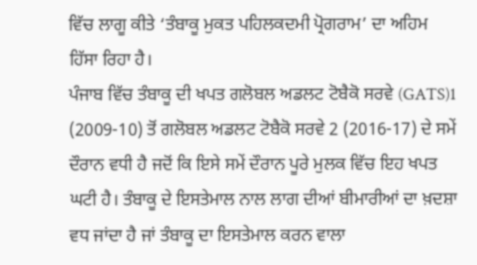ਵਿੱਚ ਲਾਗੂ ਕੀਤੇ ‘ਤੰਬਾਕੂ ਮੁਕਤ ਪਹਿਲਕਦਮੀ ਪ੍ਰੋਗਰਾਮ’ ਦਾ ਅਹਿਮ ਹਿੱਸਾ ਰਿਹਾ ਹੈ।
ਪੰਜਾਬ ਵਿੱਚ ਤੰਬਾਕੂ ਦੀ ਖਪਤ ਗਲੋਬਲ ਅਡਲਟ ਟੋਬੈਕੋ ਸਰਵੇ (GATS)1 (2009-10) ਤੋਂ ਗਲੋਬਲ ਅਡਲਟ ਟੋਬੈਕੋ ਸਰਵੇ 2 (2016-17) ਦੇ ਸਮੇਂ ਦੌਰਾਨ ਵਧੀ ਹੈ ਜਦੋਂ ਕਿ ਇਸੇ ਸਮੇਂ ਦੌਰਾਨ ਪੂਰੇ ਮੁਲਕ ਵਿੱਚ ਇਹ ਖਪਤ ਘਟੀ ਹੈ। ਤੰਬਾਕੂ ਦੇ ਇਸਤੇਮਾਲ ਨਾਲ ਲਾਗ ਦੀਆਂ ਬੀਮਾਰੀਆਂ ਦਾ ਖ਼ਦਸ਼ਾ ਵਧ ਜਾਂਦਾ ਹੈ ਜਾਂ ਤੰਬਾਕੂ ਦਾ ਇਸਤੇਮਾਲ ਕਰਨ ਵਾਲਾ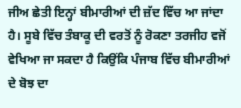ਜੀਅ ਛੇਤੀ ਇਨ੍ਹਾਂ ਬੀਮਾਰੀਆਂ ਦੀ ਜ਼ੱਦ ਵਿੱਚ ਆ ਜਾਂਦਾ ਹੈ। ਸੂਬੇ ਵਿੱਚ ਤੰਬਾਕੂ ਦੀ ਵਰਤੋਂ ਨੂੰ ਰੋਕਣਾ ਤਰਜੀਹ ਵਜੋਂ ਵੇਖਿਆ ਜਾ ਸਕਦਾ ਹੈ ਕਿਉਂਕਿ ਪੰਜਾਬ ਵਿੱਚ ਬੀਮਾਰੀਆਂ ਦੇ ਬੋਝ ਦਾ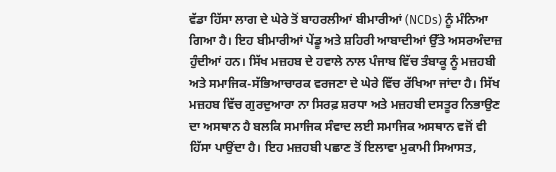ਵੱਡਾ ਹਿੱਸਾ ਲਾਗ ਦੇ ਘੇਰੇ ਤੋਂ ਬਾਹਰਲੀਆਂ ਬੀਮਾਰੀਆਂ (NCDs) ਨੂੰ ਮੰਨਿਆ ਗਿਆ ਹੈ। ਇਹ ਬੀਮਾਰੀਆਂ ਪੇਂਡੂ ਅਤੇ ਸ਼ਹਿਰੀ ਆਬਾਦੀਆਂ ਉੱਤੇ ਅਸਰਅੰਦਾਜ਼ ਹੁੰਦੀਆਂ ਹਨ। ਸਿੱਖ ਮਜ਼ਹਬ ਦੇ ਹਵਾਲੇ ਨਾਲ ਪੰਜਾਬ ਵਿੱਚ ਤੰਬਾਕੂ ਨੂੰ ਮਜ਼ਹਬੀ ਅਤੇ ਸਮਾਜਿਕ-ਸੱਭਿਆਚਾਰਕ ਵਰਜਣਾ ਦੇ ਘੇਰੇ ਵਿੱਚ ਰੱਖਿਆ ਜਾਂਦਾ ਹੈ। ਸਿੱਖ ਮਜ਼ਹਬ ਵਿੱਚ ਗੁਰਦੁਆਰਾ ਨਾ ਸਿਰਫ਼ ਸ਼ਰਧਾ ਅਤੇ ਮਜ਼ਹਬੀ ਦਸਤੂਰ ਨਿਭਾਉਣ ਦਾ ਅਸਥਾਨ ਹੈ ਬਲਕਿ ਸਮਾਜਿਕ ਸੰਵਾਦ ਲਈ ਸਮਾਜਿਕ ਅਸਥਾਨ ਵਜੋਂ ਵੀ ਹਿੱਸਾ ਪਾਉਂਦਾ ਹੈ। ਇਹ ਮਜ਼ਹਬੀ ਪਛਾਣ ਤੋਂ ਇਲਾਵਾ ਮੁਕਾਮੀ ਸਿਆਸਤ,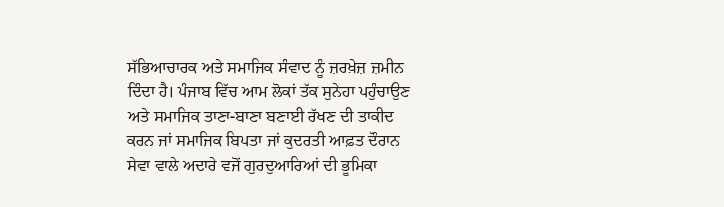ਸੱਭਿਆਚਾਰਕ ਅਤੇ ਸਮਾਜਿਕ ਸੰਵਾਦ ਨੂੰ ਜ਼ਰਖ਼ੇਜ਼ ਜ਼ਮੀਨ ਦਿੰਦਾ ਹੈ। ਪੰਜਾਬ ਵਿੱਚ ਆਮ ਲੋਕਾਂ ਤੱਕ ਸੁਨੇਹਾ ਪਹੁੰਚਾਉਣ ਅਤੇ ਸਮਾਜਿਕ ਤਾਣਾ-ਬਾਣਾ ਬਣਾਈ ਰੱਖਣ ਦੀ ਤਾਕੀਦ ਕਰਨ ਜਾਂ ਸਮਾਜਿਕ ਬਿਪਤਾ ਜਾਂ ਕੁਦਰਤੀ ਆਫ਼ਤ ਦੌਰਾਨ ਸੇਵਾ ਵਾਲੇ ਅਦਾਰੇ ਵਜੋਂ ਗੁਰਦੁਆਰਿਆਂ ਦੀ ਭੂਮਿਕਾ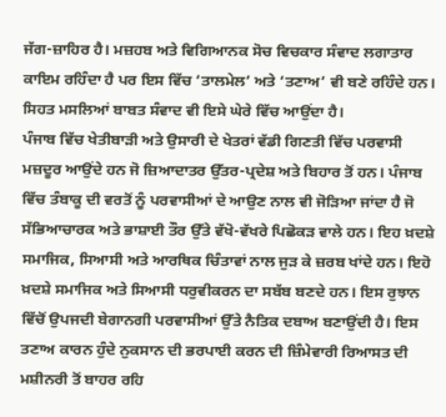ਜੱਗ-ਜ਼ਾਹਿਰ ਹੈ। ਮਜ਼ਹਬ ਅਤੇ ਵਿਗਿਆਨਕ ਸੋਚ ਵਿਚਕਾਰ ਸੰਵਾਦ ਲਗਾਤਾਰ ਕਾਇਮ ਰਹਿੰਦਾ ਹੈ ਪਰ ਇਸ ਵਿੱਚ ‘ਤਾਲਮੇਲ’ ਅਤੇ ‘ਤਣਾਅ’ ਵੀ ਬਣੇ ਰਹਿੰਦੇ ਹਨ। ਸਿਹਤ ਮਸਲਿਆਂ ਬਾਬਤ ਸੰਵਾਦ ਵੀ ਇਸੇ ਘੇਰੇ ਵਿੱਚ ਆਉਂਦਾ ਹੈ।
ਪੰਜਾਬ ਵਿੱਚ ਖੇਤੀਬਾੜੀ ਅਤੇ ਉਸਾਰੀ ਦੇ ਖੇਤਰਾਂ ਵੱਡੀ ਗਿਣਤੀ ਵਿੱਚ ਪਰਵਾਸੀ ਮਜ਼ਦੂਰ ਆਉਂਦੇ ਹਨ ਜੋ ਜ਼ਿਆਦਾਤਰ ਉੱਤਰ-ਪ੍ਰਦੇਸ਼ ਅਤੇ ਬਿਹਾਰ ਤੋਂ ਹਨ। ਪੰਜਾਬ ਵਿੱਚ ਤੰਬਾਕੂ ਦੀ ਵਰਤੋਂ ਨੂੰ ਪਰਵਾਸੀਆਂ ਦੇ ਆਉਣ ਨਾਲ ਵੀ ਜੋੜਿਆ ਜਾਂਦਾ ਹੈ ਜੋ ਸੱਭਿਆਚਾਰਕ ਅਤੇ ਭਾਸ਼ਾਈ ਤੌਰ ਉੱਤੇ ਵੱਖੋ-ਵੱਖਰੇ ਪਿਛੋਕੜ ਵਾਲੇ ਹਨ। ਇਹ ਖ਼ਦਸ਼ੇ ਸਮਾਜਿਕ, ਸਿਆਸੀ ਅਤੇ ਆਰਥਿਕ ਚਿੰਤਾਵਾਂ ਨਾਲ ਜੁੜ ਕੇ ਜ਼ਰਬ ਖਾਂਦੇ ਹਨ। ਇਹੋ ਖ਼ਦਸ਼ੇ ਸਮਾਜਿਕ ਅਤੇ ਸਿਆਸੀ ਧਰੁਵੀਕਰਨ ਦਾ ਸਬੱਬ ਬਣਦੇ ਹਨ। ਇਸ ਰੁਝਾਨ ਵਿੱਚੋਂ ਉਪਜਦੀ ਬੇਗਾਨਗੀ ਪਰਵਾਸੀਆਂ ਉੱਤੇ ਨੈਤਿਕ ਦਬਾਅ ਬਣਾਉਂਦੀ ਹੈ। ਇਸ ਤਣਾਅ ਕਾਰਨ ਹੁੰਦੇ ਨੁਕਸਾਨ ਦੀ ਭਰਪਾਈ ਕਰਨ ਦੀ ਜ਼ਿੰਮੇਵਾਰੀ ਰਿਆਸਤ ਦੀ ਮਸ਼ੀਨਰੀ ਤੋਂ ਬਾਹਰ ਰਹਿ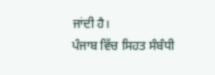ਜਾਂਦੀ ਹੈ।
ਪੰਜਾਬ ਵਿੱਚ ਸਿਹਤ ਸੰਬੰਧੀ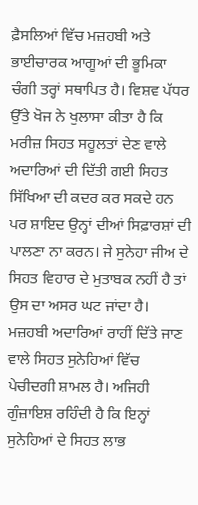ਫ਼ੈਸਲਿਆਂ ਵਿੱਚ ਮਜ਼ਹਬੀ ਅਤੇ ਭਾਈਚਾਰਕ ਆਗੂਆਂ ਦੀ ਭੂਮਿਕਾ ਚੰਗੀ ਤਰ੍ਹਾਂ ਸਥਾਪਿਤ ਹੈ। ਵਿਸ਼ਵ ਪੱਧਰ ਉੱਤੇ ਖੋਜ ਨੇ ਖੁਲਾਸਾ ਕੀਤਾ ਹੈ ਕਿ ਮਰੀਜ਼ ਸਿਹਤ ਸਹੂਲਤਾਂ ਦੇਣ ਵਾਲੇ ਅਦਾਰਿਆਂ ਦੀ ਦਿੱਤੀ ਗਈ ਸਿਹਤ ਸਿੱਖਿਆ ਦੀ ਕਦਰ ਕਰ ਸਕਦੇ ਹਨ ਪਰ ਸ਼ਾਇਦ ਉਨ੍ਹਾਂ ਦੀਆਂ ਸਿਫ਼ਾਰਸ਼ਾਂ ਦੀ ਪਾਲਣਾ ਨਾ ਕਰਨ। ਜੇ ਸੁਨੇਹਾ ਜੀਅ ਦੇ ਸਿਹਤ ਵਿਹਾਰ ਦੇ ਮੁਤਾਬਕ ਨਹੀਂ ਹੈ ਤਾਂ ਉਸ ਦਾ ਅਸਰ ਘਟ ਜਾਂਦਾ ਹੈ। ਮਜ਼ਹਬੀ ਅਦਾਰਿਆਂ ਰਾਹੀਂ ਦਿੱਤੇ ਜਾਣ ਵਾਲੇ ਸਿਹਤ ਸੁਨੇਹਿਆਂ ਵਿੱਚ ਪੇਚੀਦਗੀ ਸ਼ਾਮਲ ਹੈ। ਅਜਿਹੀ ਗੁੰਜ਼ਾਇਸ਼ ਰਹਿੰਦੀ ਹੈ ਕਿ ਇਨ੍ਹਾਂ ਸੁਨੇਹਿਆਂ ਦੇ ਸਿਹਤ ਲਾਭ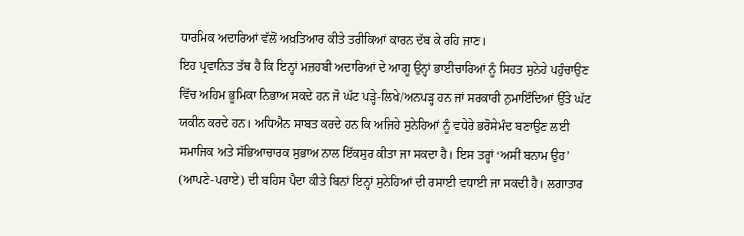ਧਾਰਮਿਕ ਅਦਾਰਿਆਂ ਵੱਲੋਂ ਅਖ਼ਤਿਆਰ ਕੀਤੇ ਤਰੀਕਿਆਂ ਕਾਰਨ ਦੱਬ ਕੇ ਰਹਿ ਜਾਣ।
ਇਹ ਪ੍ਰਵਾਨਿਤ ਤੱਥ ਹੈ ਕਿ ਇਨ੍ਹਾਂ ਮਜ਼ਹਬੀ ਅਦਾਰਿਆਂ ਦੇ ਆਗੂ ਉਨ੍ਹਾਂ ਭਾਈਚਾਰਿਆਂ ਨੂੰ ਸਿਹਤ ਸੁਨੇਹੇ ਪਹੁੰਚਾਉਣ ਵਿੱਚ ਅਹਿਮ ਭੂਮਿਕਾ ਨਿਭਾਅ ਸਕਦੇ ਹਨ ਜੋ ਘੱਟ ਪੜ੍ਹੇ-ਲਿਖੇ/ਅਨਪੜ੍ਹ ਹਨ ਜਾਂ ਸਰਕਾਰੀ ਨੁਮਾਇੰਦਿਆਂ ਉੱਤੇ ਘੱਟ ਯਕੀਨ ਕਰਦੇ ਹਨ। ਅਧਿਐਨ ਸਾਬਤ ਕਰਦੇ ਹਨ ਕਿ ਅਜਿਹੇ ਸੁਨੇਹਿਆਂ ਨੂੰ ਵਧੇਰੇ ਭਰੋਸੇਮੰਦ ਬਣਾਉਣ ਲਈ ਸਮਾਜਿਕ ਅਤੇ ਸੱਭਿਆਚਾਰਕ ਸੁਭਾਅ ਨਾਲ ਇੱਕਸੁਰ ਕੀਤਾ ਜਾ ਸਕਦਾ ਹੈ। ਇਸ ਤਰ੍ਹਾਂ ‘ਅਸੀਂ ਬਨਾਮ ਉਹ’ (ਆਪਣੇ-ਪਰਾਏ) ਦੀ ਬਹਿਸ ਪੈਦਾ ਕੀਤੇ ਬਿਨਾਂ ਇਨ੍ਹਾਂ ਸੁਨੇਹਿਆਂ ਦੀ ਰਸਾਈ ਵਧਾਈ ਜਾ ਸਕਦੀ ਹੈ। ਲਗਾਤਾਰ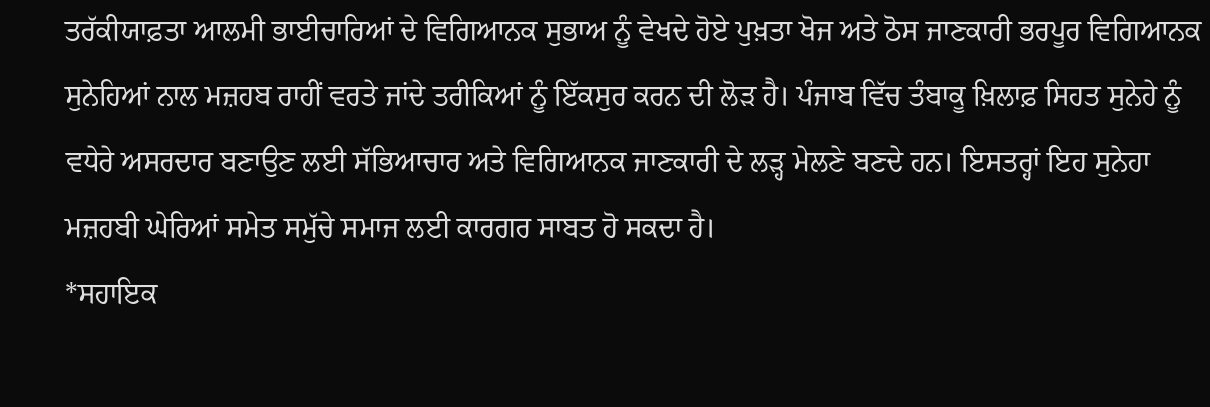ਤਰੱਕੀਯਾਫ਼ਤਾ ਆਲਮੀ ਭਾਈਚਾਰਿਆਂ ਦੇ ਵਿਗਿਆਨਕ ਸੁਭਾਅ ਨੂੰ ਵੇਖਦੇ ਹੋਏ ਪੁਖ਼ਤਾ ਖੋਜ ਅਤੇ ਠੋਸ ਜਾਣਕਾਰੀ ਭਰਪੂਰ ਵਿਗਿਆਨਕ ਸੁਨੇਹਿਆਂ ਨਾਲ ਮਜ਼ਹਬ ਰਾਹੀਂ ਵਰਤੇ ਜਾਂਦੇ ਤਰੀਕਿਆਂ ਨੂੰ ਇੱਕਸੁਰ ਕਰਨ ਦੀ ਲੋੜ ਹੈ। ਪੰਜਾਬ ਵਿੱਚ ਤੰਬਾਕੂ ਖ਼ਿਲਾਫ਼ ਸਿਹਤ ਸੁਨੇਹੇ ਨੂੰ ਵਧੇਰੇ ਅਸਰਦਾਰ ਬਣਾਉਣ ਲਈ ਸੱਭਿਆਚਾਰ ਅਤੇ ਵਿਗਿਆਨਕ ਜਾਣਕਾਰੀ ਦੇ ਲੜ੍ਹ ਮੇਲਣੇ ਬਣਦੇ ਹਨ। ਇਸਤਰ੍ਹਾਂ ਇਹ ਸੁਨੇਹਾ ਮਜ਼ਹਬੀ ਘੇਰਿਆਂ ਸਮੇਤ ਸਮੁੱਚੇ ਸਮਾਜ ਲਈ ਕਾਰਗਰ ਸਾਬਤ ਹੋ ਸਕਦਾ ਹੈ।
*ਸਹਾਇਕ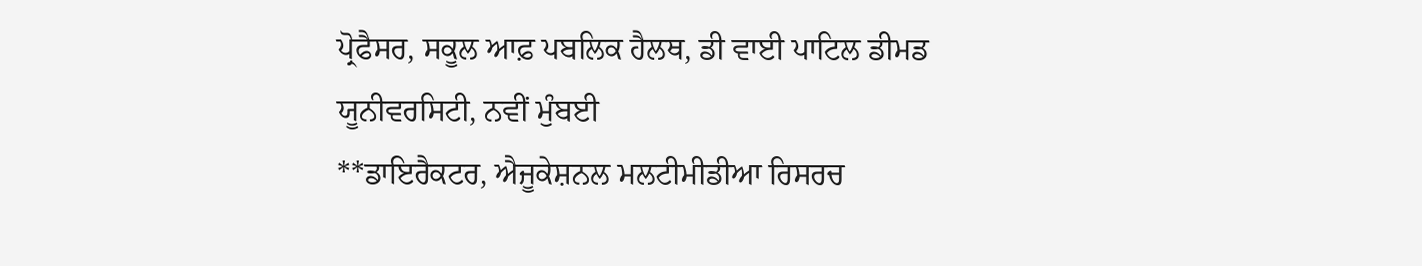ਪ੍ਰੋਫੈਸਰ, ਸਕੂਲ ਆਫ਼ ਪਬਲਿਕ ਹੈਲਥ, ਡੀ ਵਾਈ ਪਾਟਿਲ ਡੀਮਡ ਯੂਨੀਵਰਸਿਟੀ, ਨਵੀਂ ਮੁੰਬਈ
**ਡਾਇਰੈਕਟਰ, ਐਜੂਕੇਸ਼ਨਲ ਮਲਟੀਮੀਡੀਆ ਰਿਸਰਚ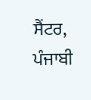ਸੈਂਟਰ, ਪੰਜਾਬੀ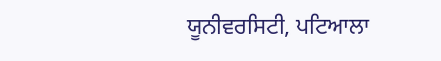ਯੂਨੀਵਰਸਿਟੀ, ਪਟਿਆਲਾ